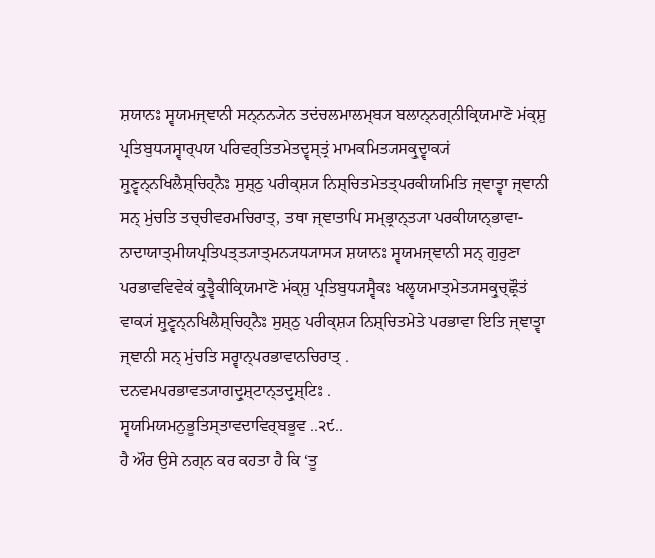ਸ਼ਯਾਨਃ ਸ੍ਵਯਮਜ੍ਞਾਨੀ ਸਨ੍ਨਨ੍ਯੇਨ ਤਦਂਚਲਮਾਲਮ੍ਬ੍ਯ ਬਲਾਨ੍ਨਗ੍ਨੀਕ੍ਰਿਯਮਾਣੋ ਮਂਕ੍ਸ਼ੁ ਪ੍ਰਤਿਬੁਧ੍ਯਸ੍ਵਾਰ੍ਪਯ ਪਰਿਵਰ੍ਤਿਤਮੇਤਦ੍ਵਸ੍ਤ੍ਰਂ ਮਾਮਕਮਿਤ੍ਯਸਕ੍ਰੁਦ੍ਵਾਕ੍ਯਂ ਸ਼੍ਰੁਣ੍ਵਨ੍ਨਖਿਲੈਸ਼੍ਚਿਹ੍ਨੈਃ ਸੁਸ਼੍ਠੁ ਪਰੀਕ੍ਸ਼੍ਯ ਨਿਸ਼੍ਚਿਤਮੇਤਤ੍ਪਰਕੀਯਮਿਤਿ ਜ੍ਞਾਤ੍ਵਾ ਜ੍ਞਾਨੀ ਸਨ੍ ਮੁਂਚਤਿ ਤਚ੍ਚੀਵਰਮਚਿਰਾਤ੍, ਤਥਾ ਜ੍ਞਾਤਾਪਿ ਸਮ੍ਭ੍ਰਾਨ੍ਤ੍ਯਾ ਪਰਕੀਯਾਨ੍ਭਾਵਾ- ਨਾਦਾਯਾਤ੍ਮੀਯਪ੍ਰਤਿਪਤ੍ਤ੍ਯਾਤ੍ਮਨ੍ਯਧ੍ਯਾਸ੍ਯ ਸ਼ਯਾਨਃ ਸ੍ਵਯਮਜ੍ਞਾਨੀ ਸਨ੍ ਗੁਰੁਣਾ ਪਰਭਾਵਵਿਵੇਕਂ ਕ੍ਰੁਤ੍ਵੈਕੀਕ੍ਰਿਯਮਾਣੋ ਮਂਕ੍ਸ਼ੁ ਪ੍ਰਤਿਬੁਧ੍ਯਸ੍ਵੈਕਃ ਖਲ੍ਵਯਮਾਤ੍ਮੇਤ੍ਯਸਕ੍ਰੁਚ੍ਛ੍ਰੌਤਂ ਵਾਕ੍ਯਂ ਸ਼੍ਰੁਣ੍ਵਨ੍ਨਖਿਲੈਸ਼੍ਚਿਹ੍ਨੈਃ ਸੁਸ਼੍ਠੁ ਪਰੀਕ੍ਸ਼੍ਯ ਨਿਸ਼੍ਚਿਤਮੇਤੇ ਪਰਭਾਵਾ ਇਤਿ ਜ੍ਞਾਤ੍ਵਾ ਜ੍ਞਾਨੀ ਸਨ੍ ਮੁਂਚਤਿ ਸਰ੍ਵਾਨ੍ਪਰਭਾਵਾਨਚਿਰਾਤ੍ .
ਦਨਵਮਪਰਭਾਵਤ੍ਯਾਗਦ੍ਰੁਸ਼੍ਟਾਨ੍ਤਦ੍ਰੁਸ਼੍ਟਿਃ .
ਸ੍ਵਯਮਿਯਮਨੁਭੂਤਿਸ੍ਤਾਵਦਾਵਿਰ੍ਬਭੂਵ ..੨੯..
ਹੈ ਔਰ ਉਸੇ ਨਗ੍ਨ ਕਰ ਕਹਤਾ ਹੈ ਕਿ ‘ਤੂ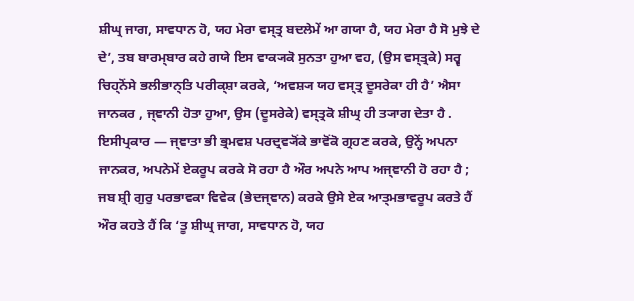ਸ਼ੀਘ੍ਰ ਜਾਗ, ਸਾਵਧਾਨ ਹੋ, ਯਹ ਮੇਰਾ ਵਸ੍ਤ੍ਰ ਬਦਲੇਮੇਂ ਆ ਗਯਾ ਹੈ, ਯਹ ਮੇਰਾ ਹੈ ਸੋ ਮੁਝੇ ਦੇ ਦੇ’, ਤਬ ਬਾਰਮ੍ਬਾਰ ਕਹੇ ਗਯੇ ਇਸ ਵਾਕ੍ਯਕੋ ਸੁਨਤਾ ਹੁਆ ਵਹ, (ਉਸ ਵਸ੍ਤ੍ਰਕੇ) ਸਰ੍ਵ ਚਿਹ੍ਨੋਂਸੇ ਭਲੀਭਾਨ੍ਤਿ ਪਰੀਕ੍ਸ਼ਾ ਕਰਕੇ, ‘ਅਵਸ਼੍ਯ ਯਹ ਵਸ੍ਤ੍ਰ ਦੂਸਰੇਕਾ ਹੀ ਹੈ’ ਐਸਾ ਜਾਨਕਰ , ਜ੍ਞਾਨੀ ਹੋਤਾ ਹੁਆ, ਉਸ (ਦੂਸਰੇਕੇ) ਵਸ੍ਤ੍ਰਕੋ ਸ਼ੀਘ੍ਰ ਹੀ ਤ੍ਯਾਗ ਦੇਤਾ ਹੈ . ਇਸੀਪ੍ਰਕਾਰ — ਜ੍ਞਾਤਾ ਭੀ ਭ੍ਰਮਵਸ਼ ਪਰਦ੍ਰਵ੍ਯੋਂਕੇ ਭਾਵੋਂਕੋ ਗ੍ਰਹਣ ਕਰਕੇ, ਉਨ੍ਹੇਂ ਅਪਨਾ ਜਾਨਕਰ, ਅਪਨੇਮੇਂ ਏਕਰੂਪ ਕਰਕੇ ਸੋ ਰਹਾ ਹੈ ਔਰ ਅਪਨੇ ਆਪ ਅਜ੍ਞਾਨੀ ਹੋ ਰਹਾ ਹੈ ; ਜਬ ਸ਼੍ਰੀ ਗੁਰੁ ਪਰਭਾਵਕਾ ਵਿਵੇਕ (ਭੇਦਜ੍ਞਾਨ) ਕਰਕੇ ਉਸੇ ਏਕ ਆਤ੍ਮਭਾਵਰੂਪ ਕਰਤੇ ਹੈਂ ਔਰ ਕਹਤੇ ਹੈਂ ਕਿ ‘ਤੂ ਸ਼ੀਘ੍ਰ ਜਾਗ, ਸਾਵਧਾਨ ਹੋ, ਯਹ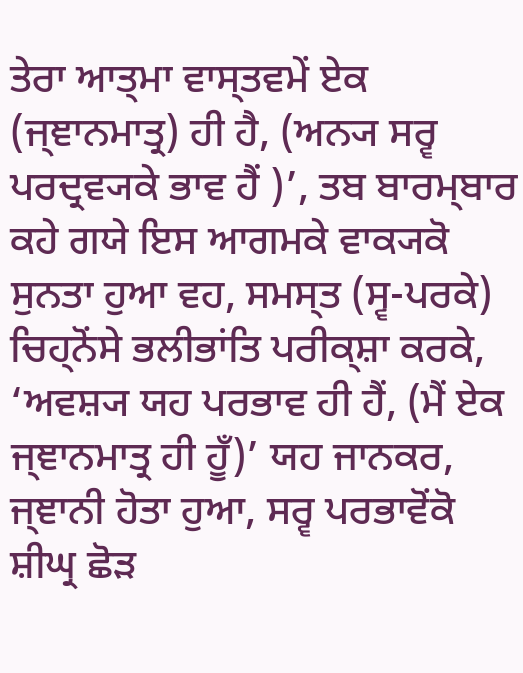ਤੇਰਾ ਆਤ੍ਮਾ ਵਾਸ੍ਤਵਮੇਂ ਏਕ (ਜ੍ਞਾਨਮਾਤ੍ਰ) ਹੀ ਹੈ, (ਅਨ੍ਯ ਸਰ੍ਵ ਪਰਦ੍ਰਵ੍ਯਕੇ ਭਾਵ ਹੈਂ )’, ਤਬ ਬਾਰਮ੍ਬਾਰ ਕਹੇ ਗਯੇ ਇਸ ਆਗਮਕੇ ਵਾਕ੍ਯਕੋ ਸੁਨਤਾ ਹੁਆ ਵਹ, ਸਮਸ੍ਤ (ਸ੍ਵ-ਪਰਕੇ) ਚਿਹ੍ਨੋਂਸੇ ਭਲੀਭਾਂਤਿ ਪਰੀਕ੍ਸ਼ਾ ਕਰਕੇ, ‘ਅਵਸ਼੍ਯ ਯਹ ਪਰਭਾਵ ਹੀ ਹੈਂ, (ਮੈਂ ਏਕ ਜ੍ਞਾਨਮਾਤ੍ਰ ਹੀ ਹੂਁ)’ ਯਹ ਜਾਨਕਰ, ਜ੍ਞਾਨੀ ਹੋਤਾ ਹੁਆ, ਸਰ੍ਵ ਪਰਭਾਵੋਂਕੋ ਸ਼ੀਘ੍ਰ ਛੋੜ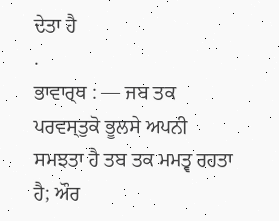ਦੇਤਾ ਹੈ
.
ਭਾਵਾਰ੍ਥ : — ਜਬ ਤਕ ਪਰਵਸ੍ਤੁਕੋ ਭੂਲਸੇ ਅਪਨੀ ਸਮਝਤਾ ਹੈ ਤਬ ਤਕ ਮਮਤ੍ਵ ਰਹਤਾ ਹੈ; ਔਰ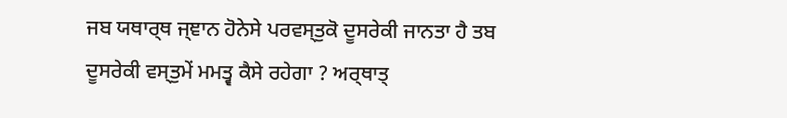ਜਬ ਯਥਾਰ੍ਥ ਜ੍ਞਾਨ ਹੋਨੇਸੇ ਪਰਵਸ੍ਤੁਕੋ ਦੂਸਰੇਕੀ ਜਾਨਤਾ ਹੈ ਤਬ ਦੂਸਰੇਕੀ ਵਸ੍ਤੁਮੇਂ ਮਮਤ੍ਵ ਕੈਸੇ ਰਹੇਗਾ ? ਅਰ੍ਥਾਤ੍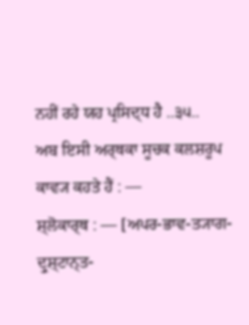ਨਹੀਂ ਰਹੇ ਯਹ ਪ੍ਰਸਿਦ੍ਧ ਹੈ ..੩੫..
ਅਬ ਇਸੀ ਅਰ੍ਥਕਾ ਸੂਚਕ ਕਲਸ਼ਰੂਪ ਕਾਵ੍ਯ ਕਹਤੇ ਹੈਂ : —
ਸ਼੍ਲੋਕਾਰ੍ਥ : — [ਅਪਰ-ਭਾਵ-ਤ੍ਯਾਗ-ਦ੍ਰੁਸ਼੍ਟਾਨ੍ਤ-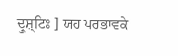ਦ੍ਰੁਸ਼੍ਟਿਃ ] ਯਹ ਪਰਭਾਵਕੇ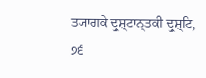ਤ੍ਯਾਗਕੇ ਦ੍ਰੁਸ਼੍ਟਾਨ੍ਤਕੀ ਦ੍ਰੁਸ਼੍ਟਿ,
੭੬